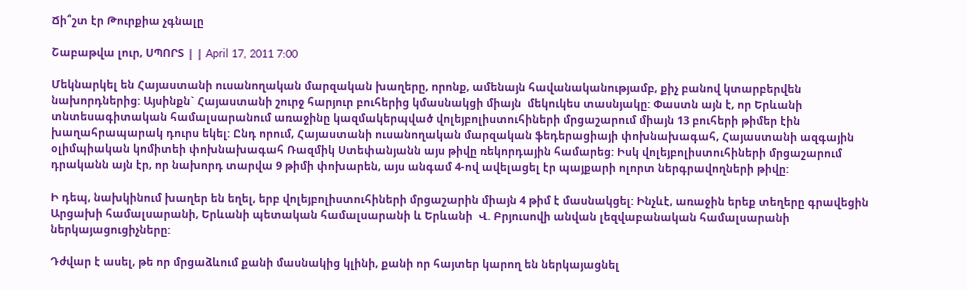Ճի՞շտ էր Թուրքիա չգնալը

Շաբաթվա լուր, ՍՊՈՐՏ | | April 17, 2011 7:00

Մեկնարկել են Հայաստանի ուսանողական մարզական խաղերը, որոնք, ամենայն հավանականությամբ, քիչ բանով կտարբերվեն նախորդներից: Այսինքն` Հայաստանի շուրջ հարյուր բուհերից կմասնակցի միայն  մեկուկես տասնյակը: Փաստն այն է, որ Երևանի տնտեսագիտական համալսարանում առաջինը կազմակերպված վոլեյբոլիստուհիների մրցաշարում միայն 13 բուհերի թիմեր էին խաղահրապարակ դուրս եկել: Ընդ որում, Հայաստանի ուսանողական մարզական ֆեդերացիայի փոխնախագահ, Հայաստանի ազգային օլիմպիական կոմիտեի փոխնախագահ Ռազմիկ Ստեփանյանն այս թիվը ռեկորդային համարեց: Իսկ վոլեյբոլիստուհիների մրցաշարում դրականն այն էր, որ նախորդ տարվա 9 թիմի փոխարեն, այս անգամ 4-ով ավելացել էր պայքարի ոլորտ ներգրավողների թիվը:

Ի դեպ, նախկինում խաղեր են եղել, երբ վոլեյբոլիստուհիների մրցաշարին միայն 4 թիմ է մասնակցել: Ինչևէ, առաջին երեք տեղերը գրավեցին Արցախի համալսարանի, Երևանի պետական համալսարանի և Երևանի  Վ. Բրյուսովի անվան լեզվաբանական համալսարանի ներկայացուցիչները:

Դժվար է ասել, թե որ մրցաձևում քանի մասնակից կլինի, քանի որ հայտեր կարող են ներկայացնել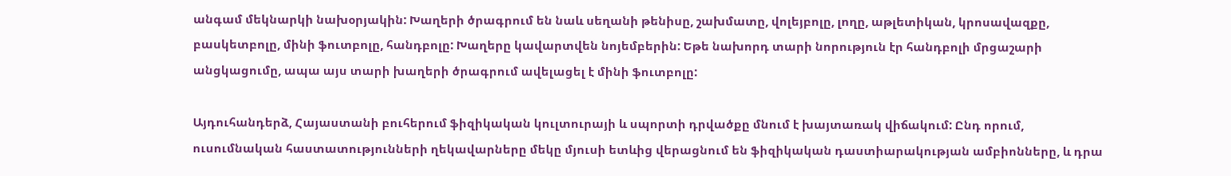անգամ մեկնարկի նախօրյակին: Խաղերի ծրագրում են նաև սեղանի թենիսը, շախմատը, վոլեյբոլը, լողը, աթլետիկան, կրոսավազքը, բասկետբոլը, մինի ֆուտբոլը, հանդբոլը: Խաղերը կավարտվեն նոյեմբերին: Եթե նախորդ տարի նորություն էր հանդբոլի մրցաշարի անցկացումը, ապա այս տարի խաղերի ծրագրում ավելացել է մինի ֆուտբոլը:

Այդուհանդերձ, Հայաստանի բուհերում ֆիզիկական կուլտուրայի և սպորտի դրվածքը մնում է խայտառակ վիճակում: Ընդ որում,  ուսումնական հաստատությունների ղեկավարները մեկը մյուսի ետևից վերացնում են ֆիզիկական դաստիարակության ամբիոնները, և դրա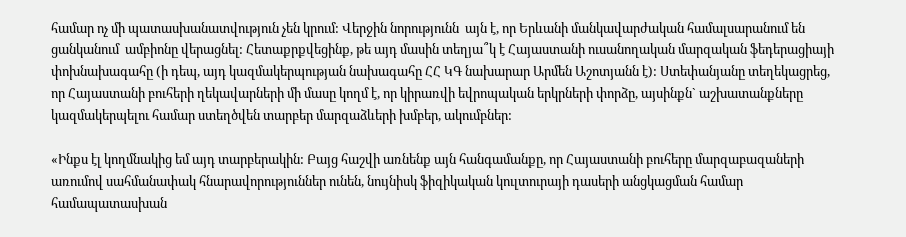համար ոչ մի պատասխանատվություն չեն կրում: Վերջին նորությունն  այն է, որ Երևանի մանկավարժական համալսարանում են ցանկանում  ամբիոնը վերացնել: Հետաքրքվեցինք, թե այդ մասին տեղյա՞կ է Հայաստանի ուսանողական մարզական ֆեդերացիայի փոխնախագահը (ի դեպ, այդ կազմակերպության նախագահը ՀՀ ԿԳ նախարար Արմեն Աշոտյանն է): Ստեփանյանը տեղեկացրեց, որ Հայաստանի բուհերի ղեկավարների մի մասը կողմ է, որ կիրառվի եվրոպական երկրների փորձը, այսինքն` աշխատանքները կազմակերպելու համար ստեղծվեն տարբեր մարզաձևերի խմբեր, ակումբներ:

«Ինքս էլ կողմնակից եմ այդ տարբերակին: Բայց հաշվի առնենք այն հանգամանքը, որ Հայաստանի բուհերը մարզաբազաների առումով սահմանափակ հնարավորություններ ունեն, նույնիսկ ֆիզիկական կուլտուրայի դասերի անցկացման համար համապատասխան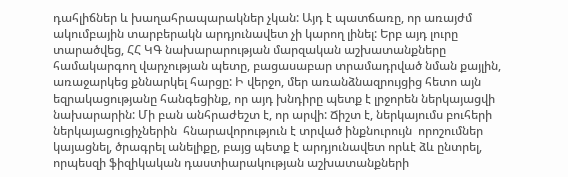դահլիճներ և խաղահրապարակներ չկան: Այդ է պատճառը, որ առայժմ ակումբային տարբերակն արդյունավետ չի կարող լինել: Երբ այդ լուրը տարածվեց, ՀՀ ԿԳ նախարարության մարզական աշխատանքները համակարգող վարչության պետը, բացասաբար տրամադրված նման քայլին, առաջարկեց քննարկել հարցը: Ի վերջո, մեր առանձնազրույցից հետո այն եզրակացությանը հանգեցինք, որ այդ խնդիրը պետք է լրջորեն ներկայացվի նախարարին: Մի բան անհրաժեշտ է, որ արվի: Ճիշտ է, ներկայումս բուհերի ներկայացուցիչներին  հնարավորություն է տրված ինքնուրույն  որոշումներ կայացնել, ծրագրել անելիքը, բայց պետք է արդյունավետ որևէ ձև ընտրել, որպեսզի ֆիզիկական դաստիարակության աշխատանքների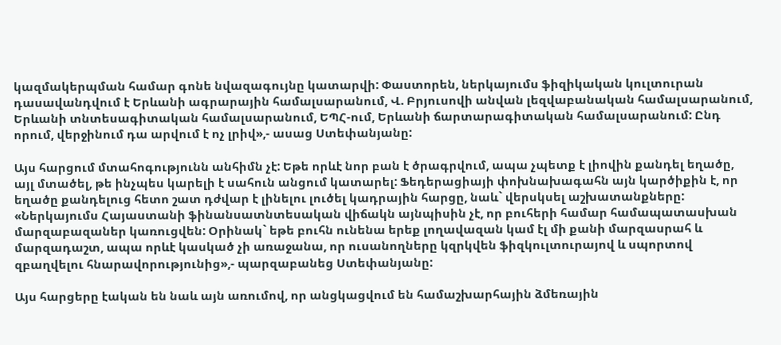կազմակերպման համար գոնե նվազագույնը կատարվի: Փաստորեն, ներկայումս ֆիզիկական կուլտուրան դասավանդվում է Երևանի ագրարային համալսարանում, Վ. Բրյուսովի անվան լեզվաբանական համալսարանում,  Երևանի տնտեսագիտական համալսարանում, ԵՊՀ-ում, Երևանի ճարտարագիտական համալսարանում: Ընդ որում, վերջինում դա արվում է ոչ լրիվ»,- ասաց Ստեփանյանը:

Այս հարցում մտահոգությունն անհիմն չէ: Եթե որևէ նոր բան է ծրագրվում, ապա չպետք է լիովին քանդել եղածը, այլ մտածել, թե ինչպես կարելի է սահուն անցում կատարել: Ֆեդերացիայի փոխնախագահն այն կարծիքին է, որ եղածը քանդելուց հետո շատ դժվար է լինելու լուծել կադրային հարցը, նաև` վերսկսել աշխատանքները: «Ներկայումս Հայաստանի ֆինանսատնտեսական վիճակն այնպիսին չէ, որ բուհերի համար համապատասխան մարզաբազաներ կառուցվեն: Օրինակ` եթե բուհն ունենա երեք լողավազան կամ էլ մի քանի մարզասրահ և մարզադաշտ, ապա որևէ կասկած չի առաջանա, որ ուսանողները կզրկվեն ֆիզկուլտուրայով և սպորտով զբաղվելու հնարավորությունից»,- պարզաբանեց Ստեփանյանը:

Այս հարցերը էական են նաև այն առումով, որ անցկացվում են համաշխարհային ձմեռային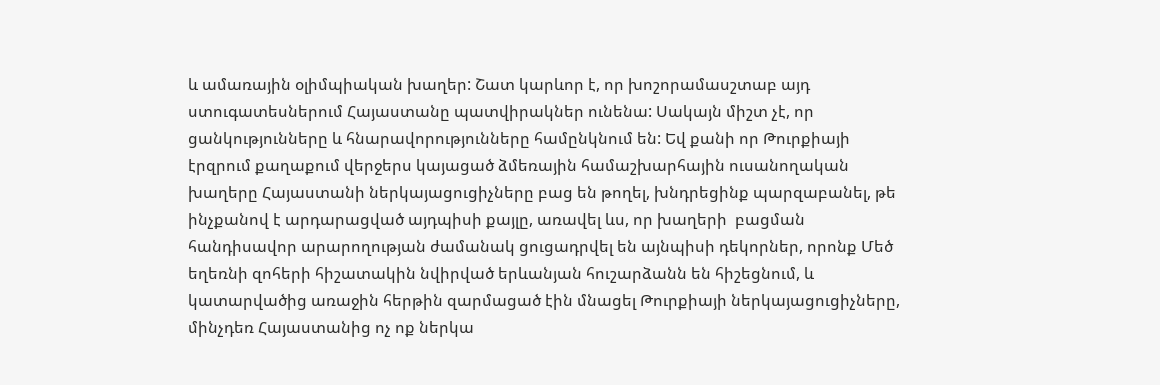և ամառային օլիմպիական խաղեր: Շատ կարևոր է, որ խոշորամասշտաբ այդ ստուգատեսներում Հայաստանը պատվիրակներ ունենա: Սակայն միշտ չէ, որ ցանկությունները և հնարավորությունները համընկնում են: Եվ քանի որ Թուրքիայի էրզրում քաղաքում վերջերս կայացած ձմեռային համաշխարհային ուսանողական խաղերը Հայաստանի ներկայացուցիչները բաց են թողել, խնդրեցինք պարզաբանել, թե ինչքանով է արդարացված այդպիսի քայլը, առավել ևս, որ խաղերի  բացման հանդիսավոր արարողության ժամանակ ցուցադրվել են այնպիսի դեկորներ, որոնք Մեծ եղեռնի զոհերի հիշատակին նվիրված երևանյան հուշարձանն են հիշեցնում, և կատարվածից առաջին հերթին զարմացած էին մնացել Թուրքիայի ներկայացուցիչները, մինչդեռ Հայաստանից ոչ ոք ներկա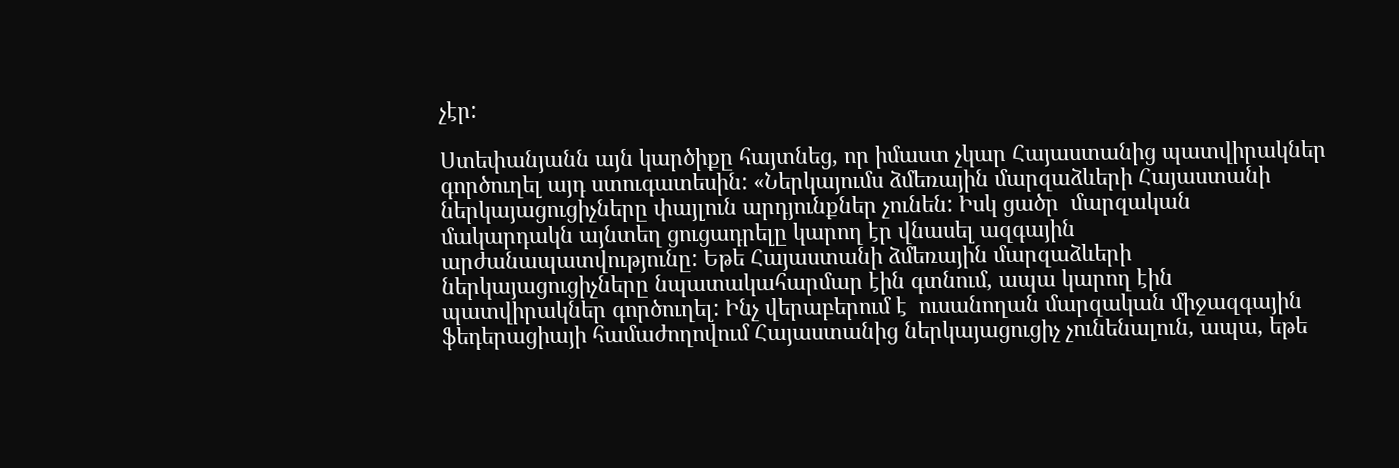չէր:

Ստեփանյանն այն կարծիքը հայտնեց, որ իմաստ չկար Հայաստանից պատվիրակներ գործուղել այդ ստուգատեսին: «Ներկայումս ձմեռային մարզաձևերի Հայաստանի ներկայացուցիչները փայլուն արդյունքներ չունեն: Իսկ ցածր  մարզական մակարդակն այնտեղ ցուցադրելը կարող էր վնասել ազգային արժանապատվությունը: Եթե Հայաստանի ձմեռային մարզաձևերի ներկայացուցիչները նպատակահարմար էին գտնում, ապա կարող էին պատվիրակներ գործուղել: Ինչ վերաբերում է  ուսանողան մարզական միջազգային ֆեդերացիայի համաժողովում Հայաստանից ներկայացուցիչ չունենալուն, ապա, եթե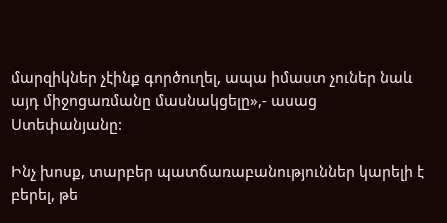մարզիկներ չէինք գործուղել, ապա իմաստ չուներ նաև այդ միջոցառմանը մասնակցելը»,- ասաց Ստեփանյանը:

Ինչ խոսք, տարբեր պատճառաբանություններ կարելի է բերել, թե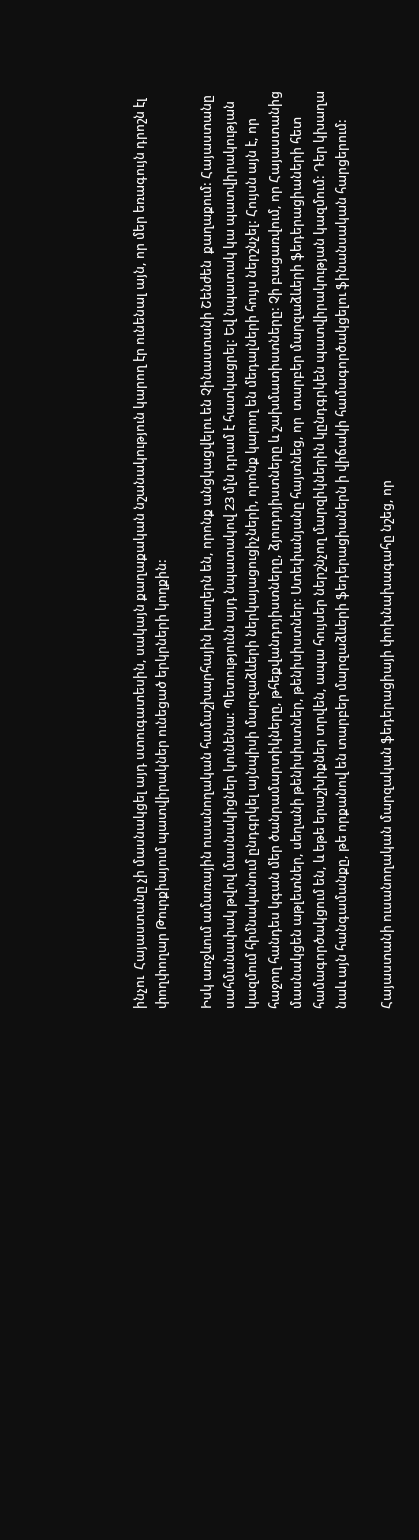ինչու  Հայաստանը չի մասնակցել այդ ստուգատեսին, սակայն քաղաքական նշանակություն կարող էր ունենալ այն, որ մեր եռագույն դրոշն էլ փողփողար Թուրքիայում պատվիրակներ ունեցած երկրների կողքին:

Իսկ առջևում ամառային ուսանողական համաշխարհային խաղերն են, որոնք անցկացվելու են Չինաստանի Շենժեն  քաղաքում: Հայաստանը սահմանափակ թվով մասնակիցներ կունենա: Պետությունն այդ նպատակով 23 մլն դրամ է հատկացրել: Եվ նպատակ կա պատվիրակության կազմում հիմնականում ընդգրկել այնպիսի մարզաձևերի ներկայացուցիչների, որոնք կարող են մեդալների հույս ներշնչել: Հույսն այն է, որ հաջող հանդես կգան մեր ծանրամարտիկները, թհեքվանդոյիստները, ձյուդոյիստները և շախմատիստները: Չի բացառվում, որ Հայաստանից մասնակցեն աթլետներ, սեղանի թենիսիստներ, թենիսիստներ: Ստեփանյանը հայտնեց, որ  տարբեր մարզաձևերի ֆեդերացիաների հետ համագործակցում են, և եթե երաշխիքներ տրվեն, ապա հույսեր ներշնչող մարզիկներին կընդգրկեն պատվիրակության կազմում: Դեր կխաղա նաև այն հանգամանքը, թե որքանով են տարբեր մարզաձևերի ֆեդերացիաներն ի վիճակի համագործակցելու ֆինանսական հարցերում:

Հայաստանի ուսանողական մարզական ֆեդերացիայի փոխնախագահը նշեց, որ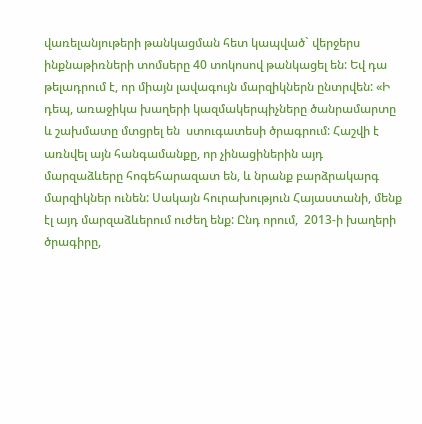վառելանյութերի թանկացման հետ կապված` վերջերս ինքնաթիռների տոմսերը 40 տոկոսով թանկացել են: Եվ դա թելադրում է, որ միայն լավագույն մարզիկներն ընտրվեն: «Ի դեպ, առաջիկա խաղերի կազմակերպիչները ծանրամարտը և շախմատը մտցրել են  ստուգատեսի ծրագրում: Հաշվի է առնվել այն հանգամանքը, որ չինացիներին այդ մարզաձևերը հոգեհարազատ են, և նրանք բարձրակարգ մարզիկներ ունեն: Սակայն հուրախություն Հայաստանի, մենք էլ այդ մարզաձևերում ուժեղ ենք: Ընդ որում,  2013-ի խաղերի ծրագիրը,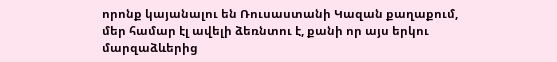որոնք կայանալու են Ռուսաստանի Կազան քաղաքում, մեր համար էլ ավելի ձեռնտու է, քանի որ այս երկու մարզաձևերից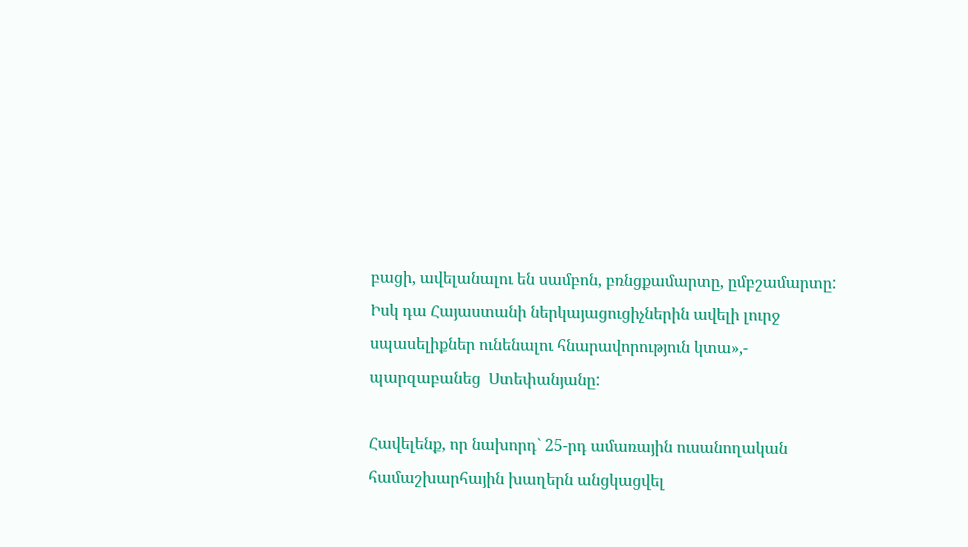բացի, ավելանալու են սամբոն, բռնցքամարտը, ըմբշամարտը: Իսկ դա Հայաստանի ներկայացուցիչներին ավելի լուրջ սպասելիքներ ունենալու հնարավորություն կտա»,- պարզաբանեց  Ստեփանյանը:

Հավելենք, որ նախորդ` 25-րդ ամառային ուսանողական համաշխարհային խաղերն անցկացվել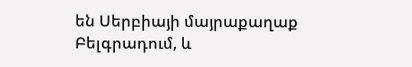են Սերբիայի մայրաքաղաք Բելգրադում, և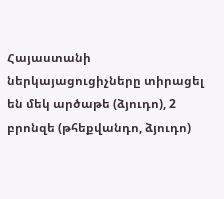Հայաստանի ներկայացուցիչները տիրացել են մեկ արծաթե (ձյուդո), 2 բրոնզե (թհեքվանդո, ձյուդո)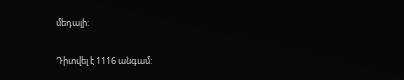մեդալի:

Դիտվել է 1116 անգամ: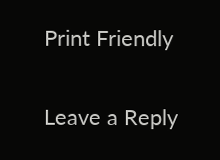Print Friendly

Leave a Reply